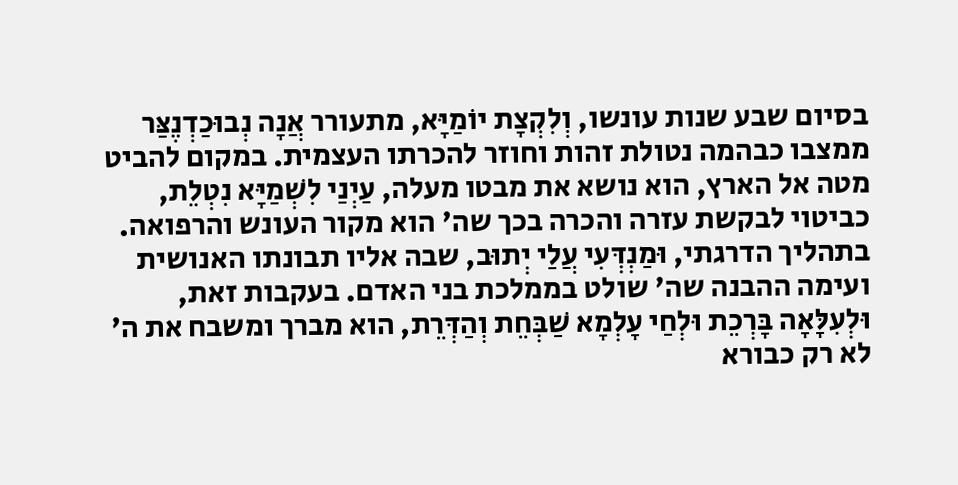בסיום שבע שנות עונשו, וְלִקְצָת יוֹמַיָּא, מתעורר אֲנָה נְבוּכַדְנֶצַּר ממצבו כבהמה נטולת זהות וחוזר להכרתו העצמית. במקום להביט מטה אל הארץ, הוא נושא את מבטו מעלה, עַיְנַי לִשְׁמַיָּא נִטְלֵת, כביטוי לבקשת עזרה והכרה בכך שה' הוא מקור העונש והרפואה. בתהליך הדרגתי, וּמַנְדְּעִי עֲלַי יְתוּב, שבה אליו תבונתו האנושית ועימה ההבנה שה' שולט בממלכת בני האדם. בעקבות זאת, וּלְעִלָּאָה בָּרְכֵת וּלְחַי עָלְמָא שַׁבְּחֵת וְהַדְּרֵת, הוא מברך ומשבח את ה' לא רק כבורא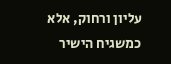עליון ורחוק, אלא כמשגיח הישיר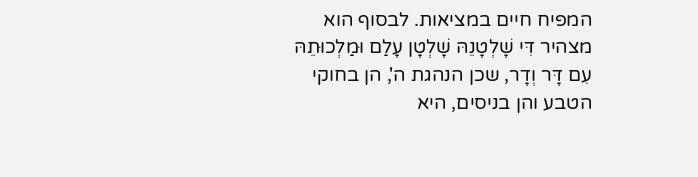המפיח חיים במציאות. לבסוף הוא מצהיר דִּי שָׁלְטָנֵהּ שָׁלְטָן עָלַם וּמַלְכוּתֵהּ עִם דָּר וְדָר, שכן הנהגת ה', הן בחוקי הטבע והן בניסים, היא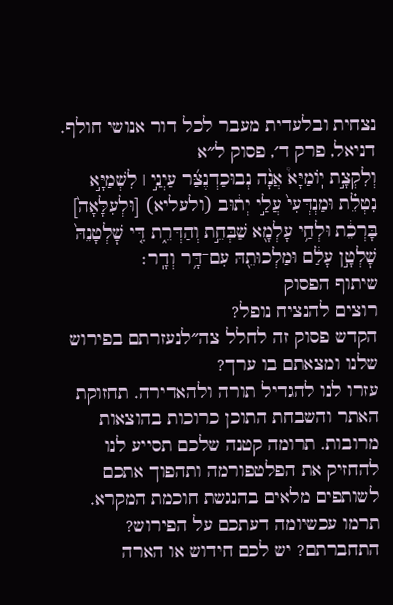נצחית ובלעדית מעבר לכל דור אנושי חולף.
דניאל, פרק ד׳, פסוק ל״א
וְלִקְצָ֣ת יֽוֹמַיָּא֩ אֲנָ֨ה נְבוּכַדְנֶצַּ֜ר עַיְנַ֣י ׀ לִשְׁמַיָּ֣א נִטְלֵ֗ת וּמַנְדְּעִי֙ עֲלַ֣י יְת֔וּב (ולעליא) [וּלְעִלָּאָה֙] בָּרְכֵ֔ת וּלְחַ֥י עָלְמָ֖א שַׁבְּחֵ֣ת וְהַדְּרֵ֑ת דִּ֤י שׇׁלְטָנֵהּ֙ שׇׁלְטָ֣ן עָלַ֔ם וּמַלְכוּתֵ֖הּ עִם־דָּ֥ר וְדָֽר׃
שיתוף הפסוק
רוצים להנציח נופל?
הקדש פסוק זה לחלל צה״לנעזרתם בפירוש שלנו ומצאתם בו ערך?
עזרו לנו להגדיל תורה ולהאדירה. תחזוקת האתר והשבחת התוכן כרוכות בהוצאות מרובות. תרומה קטנה שלכם תסייע לנו להחזיק את הפלטפורמה ותהפוך אתכם לשותפים מלאים בהנגשת חוכמת המקרא.
תרמו עכשיומה דעתכם על הפירוש?
התחברתם? יש לכם חידוש או הארה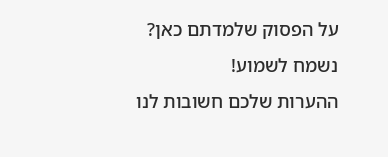על הפסוק שלמדתם כאן? נשמח לשמוע!
ההערות שלכם חשובות לנו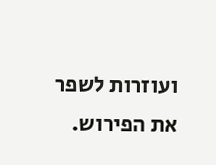ועוזרות לשפר את הפירוש.